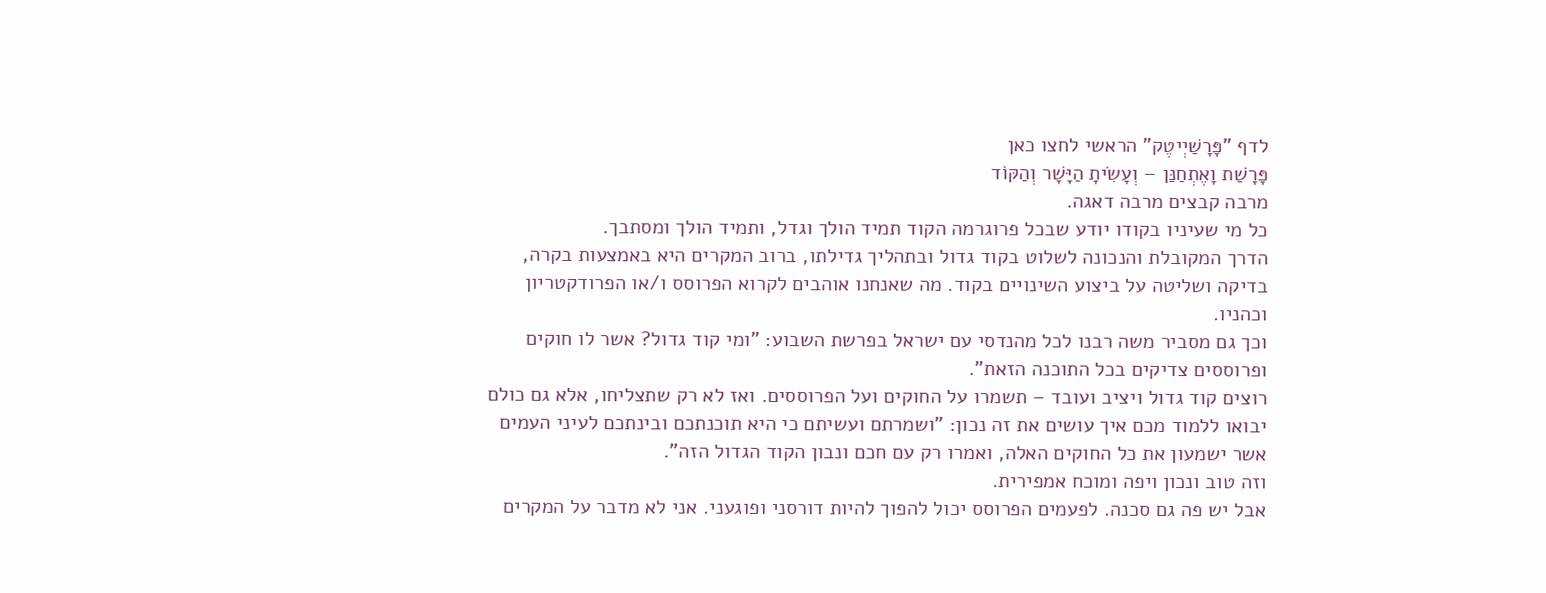לדף "פָּרָשַׁיְיטֶק" הראשי לחצו כאן
פָּרָשַׁת וָאֶתְחַנַּן – וְעָשִׂיתָ הַיָּשָׁר וְהַקּוֹד
מרבה קבצים מרבה דאגה.
כל מי שעיניו בקודו יודע שבכל פרוגרמה הקוד תמיד הולך וגדל, ותמיד הולך ומסתבך.
הדרך המקובלת והנכונה לשלוט בקוד גדול ובתהליך גדילתו, ברוב המקרים היא באמצעות בקרה, בדיקה ושליטה על ביצוע השינויים בקוד. מה שאנחנו אוהבים לקרוא הפרוסס ו/או הפרודקטריון וכהניו.
וכך גם מסביר משה רבנו לכל מהנדסי עם ישראל בפרשת השבוע: "ומי קוד גדול? אשר לו חוקים ופרוססים צדיקים בכל התוכנה הזאת".
רוצים קוד גדול ויציב ועובד – תשמרו על החוקים ועל הפרוססים. ואז לא רק שתצליחו, אלא גם כולם יבואו ללמוד מכם איך עושים את זה נכון: "ושמרתם ועשיתם כי היא תוכנתכם ובינתכם לעיני העמים אשר ישמעון את כל החוקים האלה, ואמרו רק עם חכם ונבון הקוד הגדול הזה".
וזה טוב ונכון ויפה ומוכח אמפירית.
אבל יש פה גם סכנה. לפעמים הפרוסס יכול להפוך להיות דורסני ופוגעני. אני לא מדבר על המקרים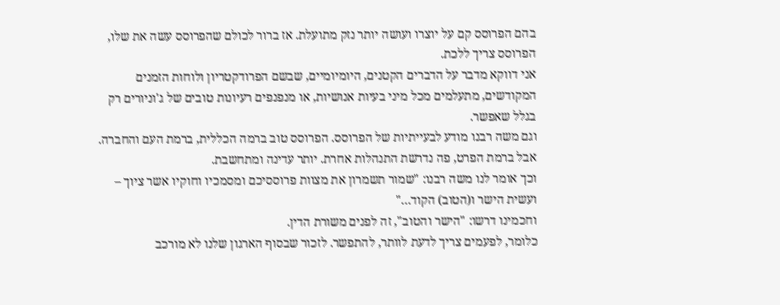בהם הפרוסס קם על יוצרו ועושה יותר נזק מתועלת. אז ברור לכולם שהפרוסס עשה את שלו, הפרוסס צריך ללכת.
אני דווקא מדבר על הדברים הקטנים, היומיומיים, שבשם הפרודקטריון ולוחות הזמנים המקודשים, מתעלמים מכל מיני בעיות אנושיות, או מנפנפים רעיונות טובים של ג'וניורים רק בגלל שאפשר.
וגם משה רבנו מודע לבעייתיות של הפרוסס. הפרוסס טוב ברמה הכללית, ברמת העם והחברה. אבל ברמת הפרט, פה נדרשת התנהלות אחרת. יותר עדינה ומתחשבת.
וכך אומר לנו משה רבנו: "שמור תשמרון את מצוות פרוססיכם ומסמכיו וחוקיו אשר ציוך – ועשית הישר ו(הטוב) הקוד…"
וחכמינו דרשו: "הישר והטוב", זה לפנים משורת הדין.
כלומר, לפעמים צריך לדעת לוותר, להתפשר. לזכור שבסוף הארגון שלנו לא מורכב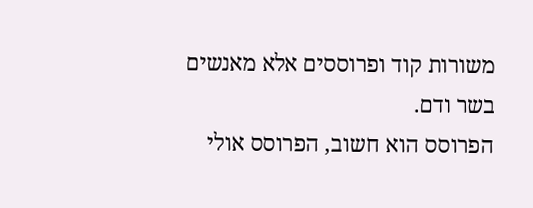משורות קוד ופרוססים אלא מאנשים בשר ודם.
הפרוסס הוא חשוב, הפרוסס אולי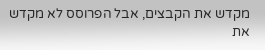מקדש את הקבצים, אבל הפרוסס לא מקדש את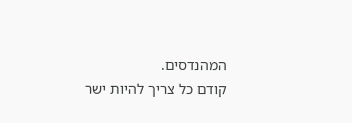המהנדסים.
קודם כל צריך להיות ישר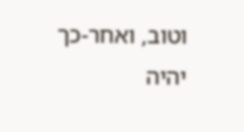וטוב, ואחר-כך יהיה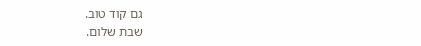גם קוד טוב.
שבת שלום.